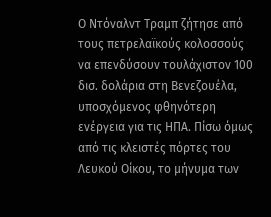Ο Ντόναλντ Τραμπ ζήτησε από τους πετρελαϊκούς κολοσσούς να επενδύσουν τουλάχιστον 100 δισ. δολάρια στη Βενεζουέλα, υποσχόμενος φθηνότερη ενέργεια για τις ΗΠΑ. Πίσω όμως από τις κλειστές πόρτες του Λευκού Οίκου, το μήνυμα των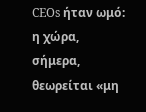CEOs ήταν ωμό: η χώρα, σήμερα, θεωρείται «μη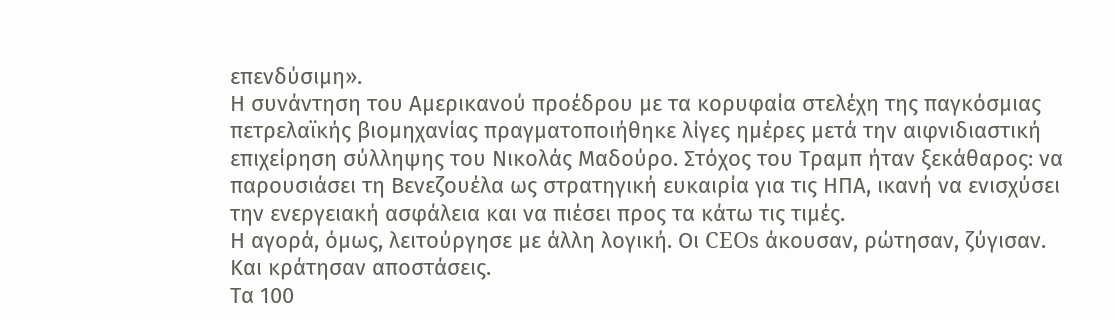επενδύσιμη».
Η συνάντηση του Αμερικανού προέδρου με τα κορυφαία στελέχη της παγκόσμιας πετρελαϊκής βιομηχανίας πραγματοποιήθηκε λίγες ημέρες μετά την αιφνιδιαστική επιχείρηση σύλληψης του Νικολάς Μαδούρο. Στόχος του Τραμπ ήταν ξεκάθαρος: να παρουσιάσει τη Βενεζουέλα ως στρατηγική ευκαιρία για τις ΗΠΑ, ικανή να ενισχύσει την ενεργειακή ασφάλεια και να πιέσει προς τα κάτω τις τιμές.
Η αγορά, όμως, λειτούργησε με άλλη λογική. Οι CEOs άκουσαν, ρώτησαν, ζύγισαν. Και κράτησαν αποστάσεις.
Τα 100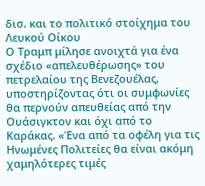δισ. και το πολιτικό στοίχημα του Λευκού Οίκου
Ο Τραμπ μίλησε ανοιχτά για ένα σχέδιο «απελευθέρωσης» του πετρελαίου της Βενεζουέλας, υποστηρίζοντας ότι οι συμφωνίες θα περνούν απευθείας από την Ουάσιγκτον και όχι από το Καράκας. «Ένα από τα οφέλη για τις Ηνωμένες Πολιτείες θα είναι ακόμη χαμηλότερες τιμές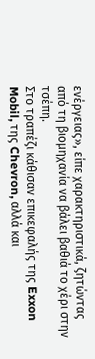ενέργειας», είπε χαρακτηριστικά, ζητώντας από τη βιομηχανία να βάλει βαθιά το χέρι στην τσέπη.
Στο τραπέζι κάθισαν επικεφαλής της Exxon Mobil, της Chevron, αλλά και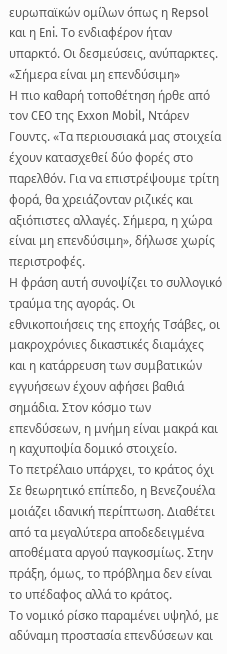ευρωπαϊκών ομίλων όπως η Repsol και η Eni. Το ενδιαφέρον ήταν υπαρκτό. Οι δεσμεύσεις, ανύπαρκτες.
«Σήμερα είναι μη επενδύσιμη»
Η πιο καθαρή τοποθέτηση ήρθε από τον CEO της Exxon Mobil, Ντάρεν Γουντς. «Τα περιουσιακά μας στοιχεία έχουν κατασχεθεί δύο φορές στο παρελθόν. Για να επιστρέψουμε τρίτη φορά, θα χρειάζονταν ριζικές και αξιόπιστες αλλαγές. Σήμερα, η χώρα είναι μη επενδύσιμη», δήλωσε χωρίς περιστροφές.
Η φράση αυτή συνοψίζει το συλλογικό τραύμα της αγοράς. Οι εθνικοποιήσεις της εποχής Τσάβες, οι μακροχρόνιες δικαστικές διαμάχες και η κατάρρευση των συμβατικών εγγυήσεων έχουν αφήσει βαθιά σημάδια. Στον κόσμο των επενδύσεων, η μνήμη είναι μακρά και η καχυποψία δομικό στοιχείο.
Το πετρέλαιο υπάρχει, το κράτος όχι
Σε θεωρητικό επίπεδο, η Βενεζουέλα μοιάζει ιδανική περίπτωση. Διαθέτει από τα μεγαλύτερα αποδεδειγμένα αποθέματα αργού παγκοσμίως. Στην πράξη, όμως, το πρόβλημα δεν είναι το υπέδαφος αλλά το κράτος.
Το νομικό ρίσκο παραμένει υψηλό, με αδύναμη προστασία επενδύσεων και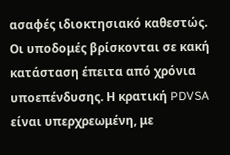ασαφές ιδιοκτησιακό καθεστώς. Οι υποδομές βρίσκονται σε κακή κατάσταση έπειτα από χρόνια υποεπένδυσης. Η κρατική PDVSA είναι υπερχρεωμένη, με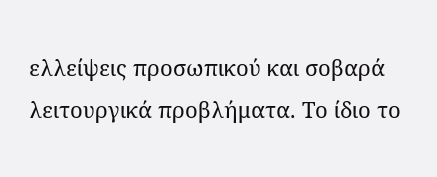ελλείψεις προσωπικού και σοβαρά λειτουργικά προβλήματα. Το ίδιο το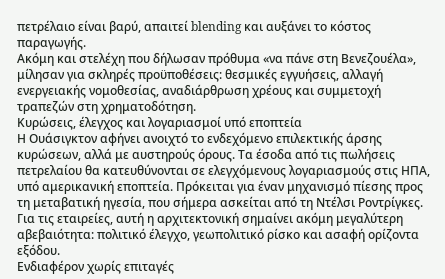πετρέλαιο είναι βαρύ, απαιτεί blending και αυξάνει το κόστος παραγωγής.
Ακόμη και στελέχη που δήλωσαν πρόθυμα «να πάνε στη Βενεζουέλα», μίλησαν για σκληρές προϋποθέσεις: θεσμικές εγγυήσεις, αλλαγή ενεργειακής νομοθεσίας, αναδιάρθρωση χρέους και συμμετοχή τραπεζών στη χρηματοδότηση.
Κυρώσεις, έλεγχος και λογαριασμοί υπό εποπτεία
Η Ουάσιγκτον αφήνει ανοιχτό το ενδεχόμενο επιλεκτικής άρσης κυρώσεων, αλλά με αυστηρούς όρους. Τα έσοδα από τις πωλήσεις πετρελαίου θα κατευθύνονται σε ελεγχόμενους λογαριασμούς στις ΗΠΑ, υπό αμερικανική εποπτεία. Πρόκειται για έναν μηχανισμό πίεσης προς τη μεταβατική ηγεσία, που σήμερα ασκείται από τη Ντέλσι Ροντρίγκες.
Για τις εταιρείες, αυτή η αρχιτεκτονική σημαίνει ακόμη μεγαλύτερη αβεβαιότητα: πολιτικό έλεγχο, γεωπολιτικό ρίσκο και ασαφή ορίζοντα εξόδου.
Ενδιαφέρον χωρίς επιταγές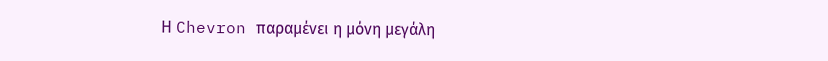Η Chevron παραμένει η μόνη μεγάλη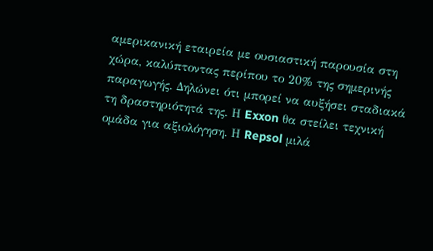αμερικανική εταιρεία με ουσιαστική παρουσία στη χώρα, καλύπτοντας περίπου το 20% της σημερινής παραγωγής. Δηλώνει ότι μπορεί να αυξήσει σταδιακά τη δραστηριότητά της. Η Exxon θα στείλει τεχνική ομάδα για αξιολόγηση. Η Repsol μιλά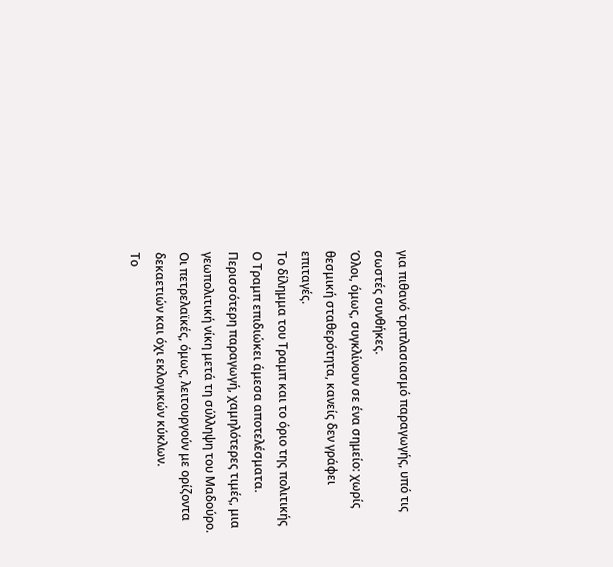για πιθανό τριπλασιασμό παραγωγής, υπό τις σωστές συνθήκες.
Όλοι, όμως, συγκλίνουν σε ένα σημείο: χωρίς θεσμική σταθερότητα, κανείς δεν γράφει επιταγές.
Το δίλημμα του Τραμπ και το όριο της πολιτικής
Ο Τραμπ επιδιώκει άμεσα αποτελέσματα. Περισσότερη παραγωγή, χαμηλότερες τιμές, μια γεωπολιτική νίκη μετά τη σύλληψη του Μαδούρο. Οι πετρελαϊκές, όμως, λειτουργούν με ορίζοντα δεκαετιών και όχι εκλογικών κύκλων.
Το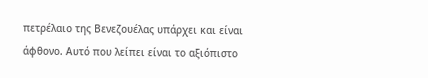πετρέλαιο της Βενεζουέλας υπάρχει και είναι άφθονο. Αυτό που λείπει είναι το αξιόπιστο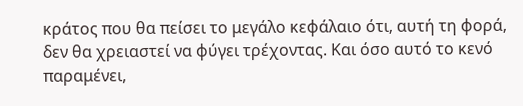κράτος που θα πείσει το μεγάλο κεφάλαιο ότι, αυτή τη φορά, δεν θα χρειαστεί να φύγει τρέχοντας. Και όσο αυτό το κενό παραμένει,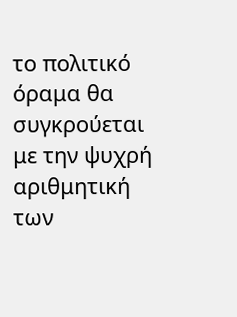το πολιτικό όραμα θα συγκρούεται με την ψυχρή αριθμητική των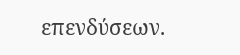επενδύσεων.